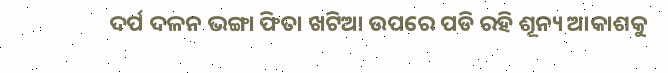ଦର୍ପ ଦଳନ ଭଙ୍ଗା ଫିତା ଖଟିଆ ଉପରେ ପଡି ରହି ଶୂନ୍ୟ ଆକାଶକୁ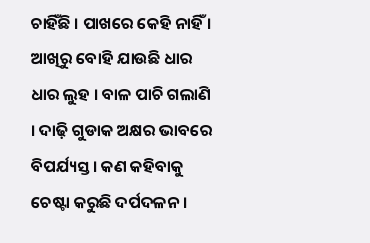ଚାହିଁଛି । ପାଖରେ କେହି ନାହିଁ । ଆଖିରୁ ବୋହି ଯାଉଛି ଧାର ଧାର ଲୁହ । ବାଳ ପାଚି ଗଲାଣି । ଦାଢ଼ି ଗୁଡାକ ଅକ୍ଷର ଭାବରେ ବିପର୍ଯ୍ୟସ୍ତ । କଣ କହିବାକୁ ଚେଷ୍ଟା କରୁଛି ଦର୍ପଦଳନ ।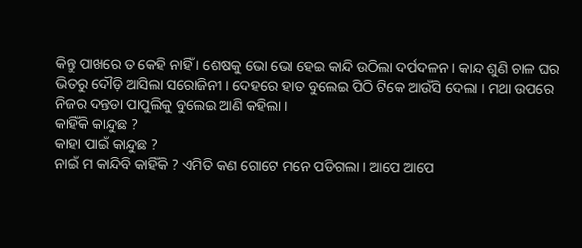କିନ୍ତୁ ପାଖରେ ତ କେହି ନାହିଁ । ଶେଷକୁ ଭୋ ଭୋ ହେଇ କାନ୍ଦି ଉଠିଲା ଦର୍ପଦଳନ । କାନ୍ଦ ଶୁଣି ଚାଳ ଘର ଭିତରୁ ଦୌଡ଼ି ଆସିଲା ସରୋଜିନୀ । ଦେହରେ ହାତ ବୁଲେଇ ପିଠି ଟିକେ ଆଉଁସି ଦେଲା । ମଥା ଉପରେ ନିଜର ଦନ୍ତଡା ପାପୁଲିକୁ ବୁଲେଇ ଆଣି କହିଲା ।
କାହିଁକି କାନ୍ଦୁଛ ?
କାହା ପାଇଁ କାନ୍ଦୁଛ ?
ନାଇଁ ମ କାନ୍ଦିବି କାହିଁକି ? ଏମିତି କଣ ଗୋଟେ ମନେ ପଡିଗଲା । ଆପେ ଆପେ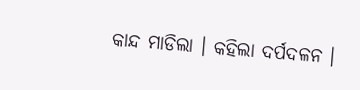କାନ୍ଦ ମାଡିଲା । କହିଲା ଦର୍ପଦଳନ ।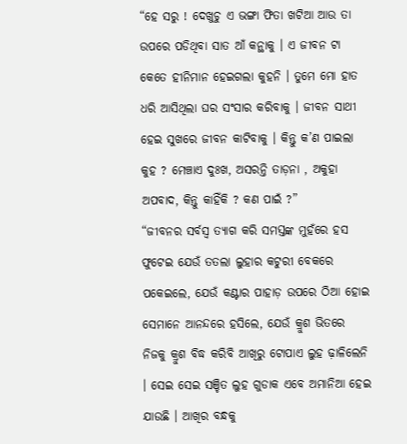“ହେ ସରୁ ! ଦେଖୁଚୁ ଏ ଭଙ୍ଗା ଫିତା ଖଟିଆ ଆଉ ତା ଉପରେ ପଡିଥିବା ସାତ ଆଁ କନ୍ଥାକୁ । ଏ ଜୀବନ ଟା କେତେ ହୀନିମାନ ହେଇଗଲା କୁହନି । ତୁମେ ମୋ ହାତ ଧରି ଆସିଥିଲା ଘର ସଂସାର କରିବାକୁ । ଜୀବନ ସାଥୀ ହେଇ ସୁଖରେ ଜୀବନ କାଟିବାକୁ । କିନ୍ତୁ କ’ଣ ପାଇଲା କୁହ ? ମେଞ୍ଚାଏ ଦୁଃଖ, ଅସରନ୍ତି ତାଡ଼ନା , ଅକୁହା ଅପବାଦ, କିନ୍ତୁ କାହିଁକି ? କଣ ପାଇଁ ?”
“ଜୀବନର ସର୍ବସ୍ୱ ତ୍ୟାଗ କରି ସମସ୍ତଙ୍କ ମୁହଁରେ ହସ ଫୁଟେଇ ଯେଉଁ ତତଲା ଲୁହାର କଟୁରୀ ବେକରେ ପକେଇଲେ, ଯେଉଁ କଣ୍ଟାର ପାହାଡ଼ ଉପରେ ଠିଆ ହୋଇ ସେମାନେ ଆନନ୍ଦରେ ହସିଲେ, ଯେଉଁ କ୍ରୁଶ ଭିତରେ ନିଜକୁ କ୍ରୁଶ ବିଦ୍ଧ କରିବି ଆଖିରୁ ଟୋପାଏ ଲୁହ ଢ଼ାଳିଲେନି । ସେଇ ସେଇ ସଞ୍ଚିତ ଲୁହ ଗୁଡାକ ଏବେ ଅମାନିଆ ହେଇ ଯାଉଛି । ଆଖିର ବନ୍ଧକୁ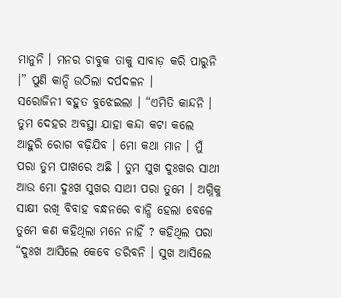ମାନୁନି । ମନର ଚାବୁକ ତାକୁ ସାବାଡ଼ କରି ପାରୁନି ।” ପୁଣି କାନ୍ଦି ଉଠିଲା ଦର୍ପଦଳନ ।
ସରୋଜିନୀ ବହୁତ ବୁଝେଇଲା । “ଏମିତି କାନ୍ଦନି । ତୁମ ଦେହର ଅବସ୍ଥା ଯାହା କନ୍ଦା କଟା କଲେ ଆହୁରି ରୋଗ ବଢ଼ିଯିବ । ମୋ କଥା ମାନ । ମୁଁ ପରା ତୁମ ପାଖରେ ଅଛି । ତୁମ ସୁଖ ଦୁଃଖର ସାଥୀ ଆଉ ମୋ ଦୁଃଖ ସୁଖର ସାଥୀ ପରା ତୁମେ । ଅଗ୍ନିକୁ ସାକ୍ଷୀ ରଖି ବିବାହ ବନ୍ଧନରେ ବାନ୍ଧି ହେଲା ବେଳେ ତୁମେ କଣ କହିଥିଲା ମନେ ନାହିଁ ? କହିଥିଲ ପରା “ଦୁଃଖ ଆସିଲେ କେବେ ଡରିବନି । ସୁଖ ଆସିଲେ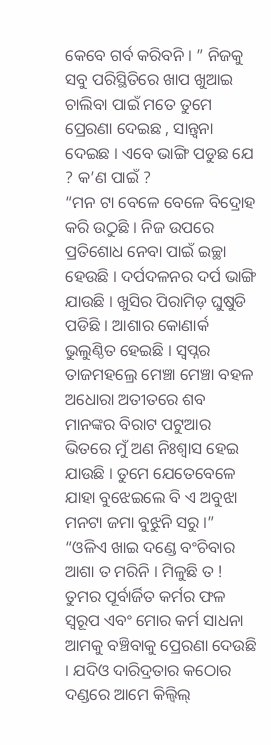କେବେ ଗର୍ବ କରିବନି । ” ନିଜକୁ ସବୁ ପରିସ୍ଥିତିରେ ଖାପ ଖୁଆଇ ଚାଲିବା ପାଇଁ ମତେ ତୁମେ ପ୍ରେରଣା ଦେଇଛ , ସାନ୍ତ୍ୱନା ଦେଇଛ । ଏବେ ଭାଙ୍ଗି ପଡୁଛ ଯେ ? କ’ଣ ପାଇଁ ?
“ମନ ଟା ବେଳେ ବେଳେ ବିଦ୍ରୋହ କରି ଉଠୁଛି । ନିଜ ଉପରେ ପ୍ରତିଶୋଧ ନେବା ପାଇଁ ଇଚ୍ଛା ହେଉଛି । ଦର୍ପଦଳନର ଦର୍ପ ଭାଙ୍ଗି ଯାଉଛି । ଖୁସିର ପିରାମିଡ଼ ଘୁଷୁଡି ପଡିଛି । ଆଶାର କୋଣାର୍କ ଭୁଲୁଣ୍ଠିତ ହେଇଛି । ସ୍ୱପ୍ନର ତାଜମହଲ୍ରେ ମେଞ୍ଚା ମେଞ୍ଚା ବହଳ ଅଧୋରା ଅତୀତରେ ଶବ ମାନଙ୍କର ବିରାଟ ପଟୁଆର ଭିତରେ ମୁଁ ଅଣ ନିଃଶ୍ୱାସ ହେଇ ଯାଉଛି । ତୁମେ ଯେତେବେଳେ ଯାହା ବୁଝେଇଲେ ବି ଏ ଅବୁଝା ମନଟା ଜମା ବୁଝୁନି ସରୁ ।”
“ଓଳିଏ ଖାଇ ଦଣ୍ଡେ ବଂଚିବାର ଆଶା ତ ମରିନି । ମିଳୁଛି ତ ! ତୁମର ପୂର୍ବାର୍ଜିତ କର୍ମର ଫଳ ସ୍ୱରୂପ ଏବଂ ମୋର କର୍ମ ସାଧନା ଆମକୁ ବଞ୍ଚିବାକୁ ପ୍ରେରଣା ଦେଉଛି । ଯଦିଓ ଦାରିଦ୍ରତାର କଠୋର ଦଣ୍ଡରେ ଆମେ କିଲ୍ବିଲ୍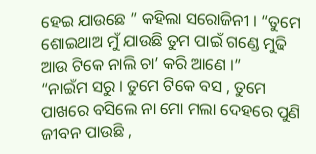ହେଇ ଯାଉଛେ ” କହିଲା ସରୋଜିନୀ । “ତୁମେ ଶୋଇଥାଅ ମୁଁ ଯାଉଛି ତୁମ ପାଇଁ ଗଣ୍ଡେ ମୁଢି ଆଉ ଟିକେ ନାଲି ଚା’ କରି ଆଣେ ।”
“ନାଇଁମ ସରୁ । ତୁମେ ଟିକେ ବସ , ତୁମେ ପାଖରେ ବସିଲେ ନା ମୋ ମଲା ଦେହରେ ପୁଣି ଜୀବନ ପାଉଛି ,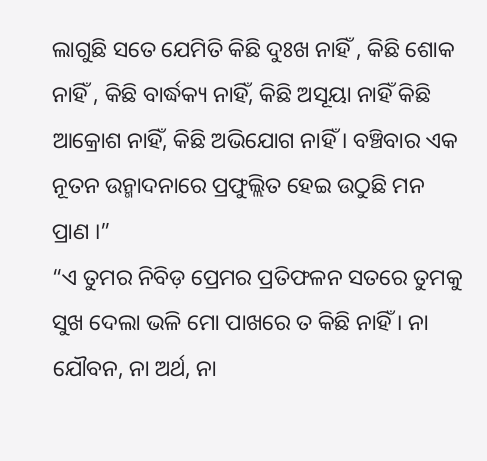ଲାଗୁଛି ସତେ ଯେମିତି କିଛି ଦୁଃଖ ନାହିଁ , କିଛି ଶୋକ ନାହିଁ , କିଛି ବାର୍ଦ୍ଧକ୍ୟ ନାହିଁ, କିଛି ଅସୂୟା ନାହିଁ କିଛି ଆକ୍ରୋଶ ନାହିଁ, କିଛି ଅଭିଯୋଗ ନାହିଁ । ବଞ୍ଚିବାର ଏକ ନୂତନ ଉନ୍ମାଦନାରେ ପ୍ରଫୁଲ୍ଲିତ ହେଇ ଉଠୁଛି ମନ ପ୍ରାଣ ।”
“ଏ ତୁମର ନିବିଡ଼ ପ୍ରେମର ପ୍ରତିଫଳନ ସତରେ ତୁମକୁ ସୁଖ ଦେଲା ଭଳି ମୋ ପାଖରେ ତ କିଛି ନାହିଁ । ନା ଯୌବନ, ନା ଅର୍ଥ, ନା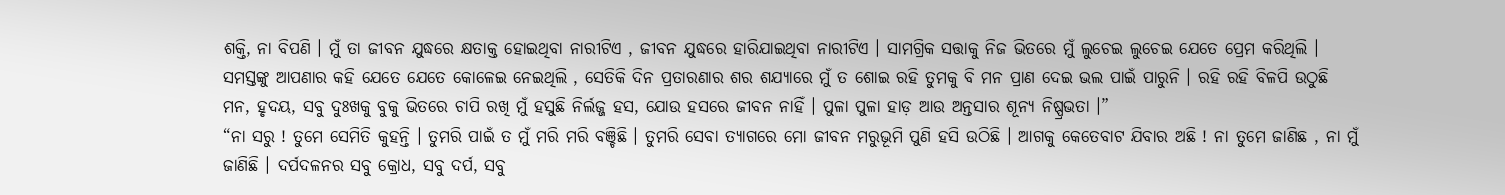ଶକ୍ତି, ନା ବିପଣି । ମୁଁ ତା ଜୀବନ ଯୁଦ୍ଧରେ କ୍ଷତାକ୍ତ ହୋଇଥିବା ନାରୀଟିଏ , ଜୀବନ ଯୁଦ୍ଧରେ ହାରିଯାଇଥିବା ନାରୀଟିଏ । ସାମଗ୍ରିକ ସତ୍ତାକୁ ନିଜ ଭିତରେ ମୁଁ ଲୁଚେଇ ଲୁଚେଇ ଯେତେ ପ୍ରେମ କରିଥିଲି । ସମସ୍ତଙ୍କୁ ଆପଣାର କହି ଯେତେ ଯେତେ କୋଳେଇ ନେଇଥିଲି , ସେତିକି ଦିନ ପ୍ରତାରଣାର ଶର ଶଯ୍ୟାରେ ମୁଁ ତ ଶୋଇ ରହି ତୁମକୁ ବି ମନ ପ୍ରାଣ ଦେଇ ଭଲ ପାଇଁ ପାରୁନି । ରହି ରହି ବିଳପି ଉଠୁଛି ମନ, ହୃଦୟ, ସବୁ ଦୁଃଖକୁ ବୁକୁ ଭିତରେ ଚାପି ରଖି ମୁଁ ହସୁଛି ନିର୍ଲଜ୍ଜ ହସ, ଯୋଉ ହସରେ ଜୀବନ ନାହିଁ । ପୁଳା ପୁଳା ହାଡ଼ ଆଉ ଅନ୍ତସାର ଶୂନ୍ୟ ନିଷ୍ପ୍ରଭତା ।”
“ନା ସରୁ ! ତୁମେ ସେମିତି କୁହନ୍ତି । ତୁମରି ପାଇଁ ତ ମୁଁ ମରି ମରି ବଞ୍ଚିଛି । ତୁମରି ସେବା ତ୍ୟାଗରେ ମୋ ଜୀବନ ମରୁଭୂମି ପୁଣି ହସି ଉଠିଛି । ଆଗକୁ କେତେବାଟ ଯିବାର ଅଛି ! ନା ତୁମେ ଜାଣିଛ , ନା ମୁଁ ଜାଣିଛି । ଦର୍ପଦଳନର ସବୁ କ୍ରୋଧ, ସବୁ ଦର୍ପ, ସବୁ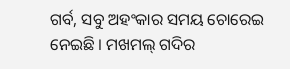ଗର୍ବ, ସବୁ ଅହଂକାର ସମୟ ଚୋରେଇ ନେଇଛି । ମଖମଲ୍ ଗଦିର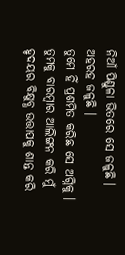ନିଆଁ ପିଣ୍ଡୁଳା ଭିତରେ ସେ ଜଳୁଛି । ଅହରହ ଜଳୁଛି ।
ତୁମେ ହିଁ ପ୍ରଶମିତ କରିଛ ସେ ଅଗ୍ନିକୁ । ତୁମକୁ ବାରମ୍ବାର ଆଲିଙ୍ଗନ କରି ମୁଁ ହୃଦୟର ବିକ୍ଷୁବ୍ଧ ଉତ୍ତାପକୁ ଶାନ୍ତ କରି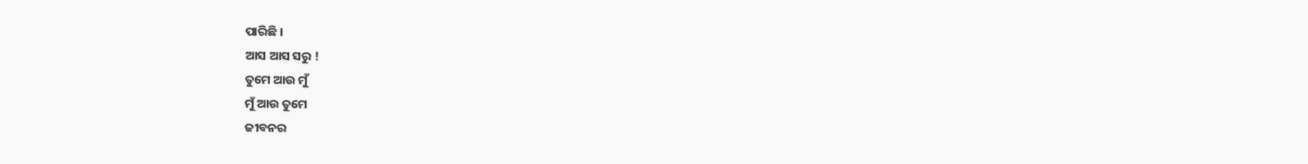ପାରିଛି ।
ଆସ ଆସ ସରୁ !
ତୁମେ ଆଉ ମୁଁ
ମୁଁ ଆଉ ତୁମେ
ଜୀବନର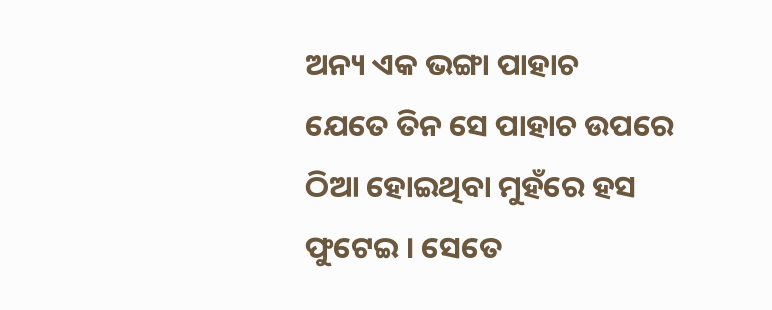ଅନ୍ୟ ଏକ ଭଙ୍ଗା ପାହାଚ
ଯେତେ ତିନ ସେ ପାହାଚ ଉପରେ ଠିଆ ହୋଇଥିବା ମୁହଁରେ ହସ ଫୁଟେଇ । ସେତେ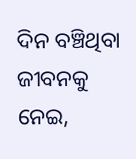ଦିନ ବଞ୍ଚିଥିବା ଜୀବନକୁ ନେଇ,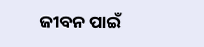ଜୀବନ ପାଇଁ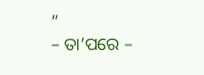”
– ତା’ପରେ –